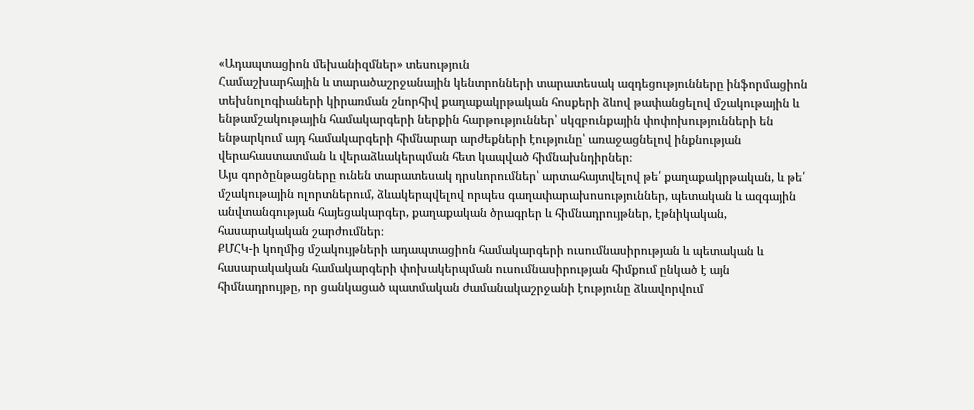«Ադապտացիոն մեխանիզմներ» տեսություն
Համաշխարհային և տարածաշրջանային կենտրոնների տարատեսակ ազդեցությունները ինֆորմացիոն տեխնոլոգիաների կիրառման շնորհիվ քաղաքակրթական հոսքերի ձևով թափանցելով մշակութային և ենթամշակութային համակարգերի ներքին հարթություններ՝ սկզբունքային փոփոխությունների են ենթարկում այդ համակարգերի հիմնարար արժեքների էությունը՝ առաջացնելով ինքնության վերահաստատման և վերաձևակերպման հետ կապված հիմնախնդիրներ։
Այս գործընթացները ունեն տարատեսակ դրսևորումներ՝ արտահայտվելով թե՛ քաղաքակրթական, և թե՛ մշակութային ոլորտներում, ձևակերպվելով որպես գաղափարախոսություններ, պետական և ազգային անվտանգության հայեցակարգեր, քաղաքական ծրագրեր և հիմնադրույթներ, էթնիկական, հասարակական շարժումներ։
ՔՄՀԿ-ի կողմից մշակույթների ադապտացիոն համակարգերի ուսումնասիրության և պետական և հասարակական համակարգերի փոխակերպման ուսումնասիրության հիմքում ընկած է այն հիմնադրույթը, որ ցանկացած պատմական ժամանակաշրջանի էությունը ձևավորվում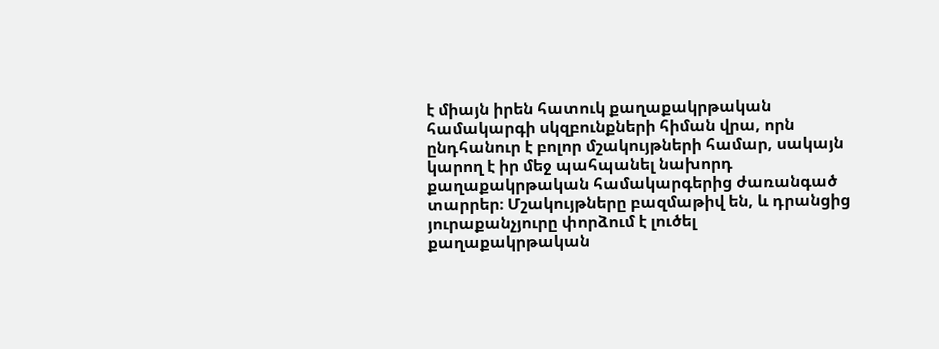է միայն իրեն հատուկ քաղաքակրթական համակարգի սկզբունքների հիման վրա, որն ընդհանուր է բոլոր մշակույթների համար, սակայն կարող է իր մեջ պահպանել նախորդ քաղաքակրթական համակարգերից ժառանգած տարրեր։ Մշակույթները բազմաթիվ են, և դրանցից յուրաքանչյուրը փորձում է լուծել քաղաքակրթական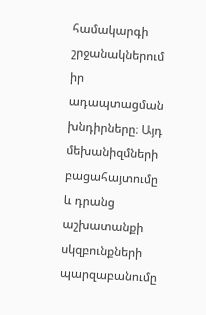համակարգի շրջանակներում իր ադապտացման խնդիրները։ Այդ մեխանիզմների բացահայտումը և դրանց աշխատանքի սկզբունքների պարզաբանումը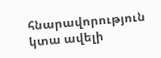հնարավորություն կտա ավելի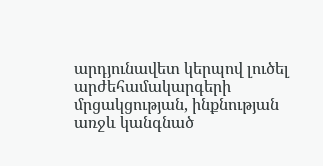արդյունավետ կերպով լուծել արժեհամակարգերի մրցակցության, ինքնության առջև կանգնած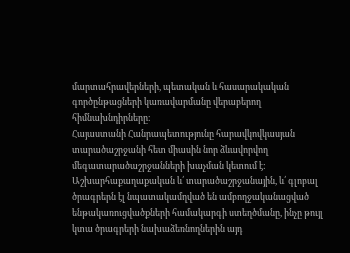մարտահրավերների, պետական և հասարակական գործընթացների կառավարմանը վերաբերող հիմնախնդիրները։
Հայաստանի Հանրապետությունը հարավկովկասյան տարածաշրջանի հետ միասին նոր ձևավորվող մեգատարածաշրջանների խաչման կետում է: Աշխարհաքաղաքական և՛ տարածաշրջանային, և՛ գլոբալ ծրագրերն էլ նպատակամղված են ամբողջականացված ենթակառուցվածքների համակարգի ստեղծմանը, ինչը թույլ կտա ծրագրերի նախաձեռնողներին այդ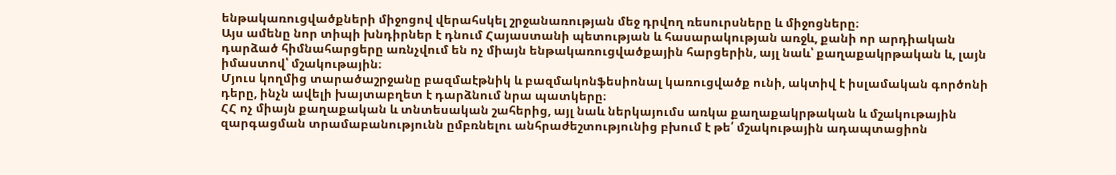ենթակառուցվածքների միջոցով վերահսկել շրջանառության մեջ դրվող ռեսուրսները և միջոցները։
Այս ամենը նոր տիպի խնդիրներ է դնում Հայաստանի պետության և հասարակության առջև, քանի որ արդիական դարձած հիմնահարցերը առնչվում են ոչ միայն ենթակառուցվածքային հարցերին, այլ նաև՝ քաղաքակրթական և, լայն իմաստով՝ մշակութային։
Մյուս կողմից տարածաշրջանը բազմաէթնիկ և բազմակոնֆեսիոնալ կառուցվածք ունի, ակտիվ է իսլամական գործոնի դերը, ինչն ավելի խայտաբղետ է դարձնում նրա պատկերը։
ՀՀ ոչ միայն քաղաքական և տնտեսական շահերից, այլ նաև ներկայումս առկա քաղաքակրթական և մշակութային զարգացման տրամաբանությունն ըմբռնելու անհրաժեշտությունից բխում է թե՛ մշակութային ադապտացիոն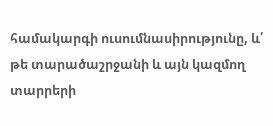համակարգի ուսումնասիրությունը, և՛ թե տարածաշրջանի և այն կազմող տարրերի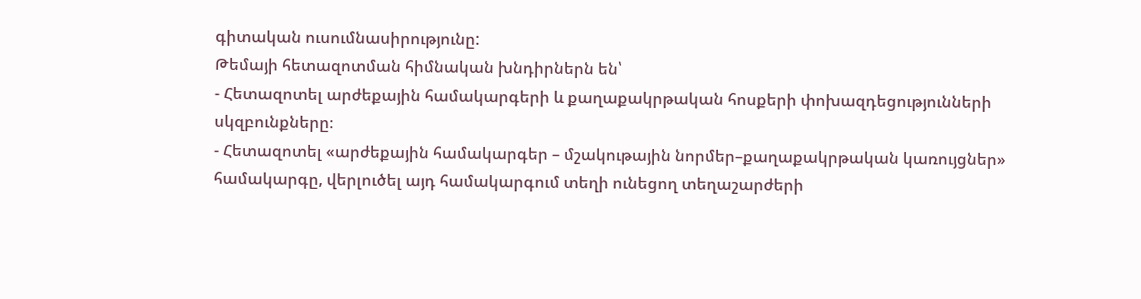գիտական ուսումնասիրությունը:
Թեմայի հետազոտման հիմնական խնդիրներն են՝
- Հետազոտել արժեքային համակարգերի և քաղաքակրթական հոսքերի փոխազդեցությունների սկզբունքները։
- Հետազոտել «արժեքային համակարգեր – մշակութային նորմեր–քաղաքակրթական կառույցներ» համակարգը, վերլուծել այդ համակարգում տեղի ունեցող տեղաշարժերի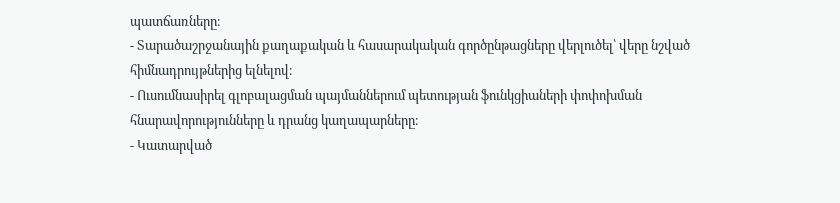պատճառները։
- Տարածաշրջանային քաղաքական և հասարակական գործընթացները վերլուծել՝ վերը նշված հիմնադրույթներից ելնելով։
- Ուսումնասիրել գլոբալացման պայմաններում պետության ֆունկցիաների փոփոխման հնարավորությունները և դրանց կաղապարները։
- Կատարված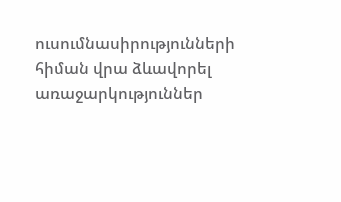ուսումնասիրությունների հիման վրա ձևավորել առաջարկություններ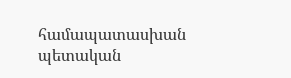համապատասխան պետական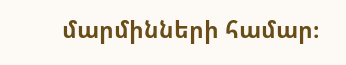մարմինների համար։